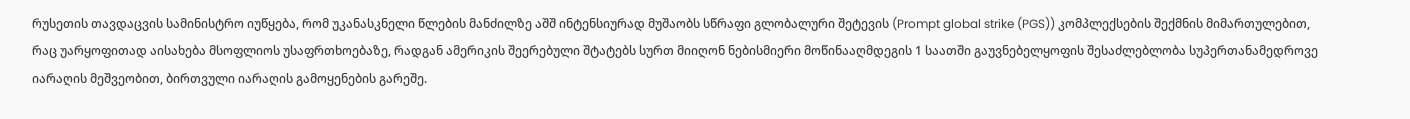რუსეთის თავდაცვის სამინისტრო იუწყება, რომ უკანასკნელი წლების მანძილზე აშშ ინტენსიურად მუშაობს სწრაფი გლობალური შეტევის (Prompt global strike (PGS)) კომპლექსების შექმნის მიმართულებით, რაც უარყოფითად აისახება მსოფლიოს უსაფრთხოებაზე, რადგან ამერიკის შეერებული შტატებს სურთ მიიღონ ნებისმიერი მოწინააღმდეგის 1 საათში გაუვნებელყოფის შესაძლებლობა სუპერთანამედროვე იარაღის მეშვეობით, ბირთვული იარაღის გამოყენების გარეშე.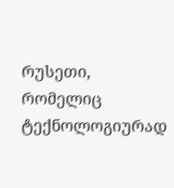რუსეთი, რომელიც ტექნოლოგიურად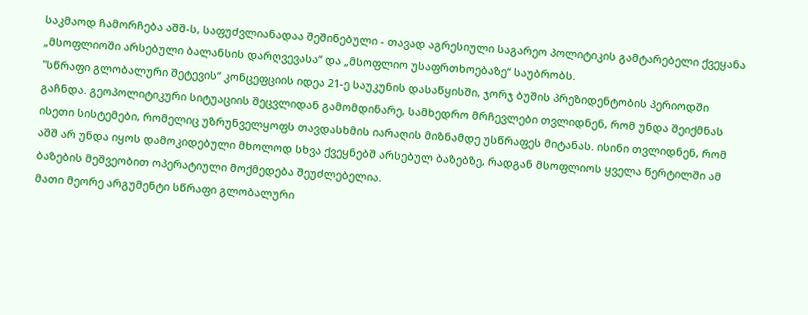საკმაოდ ჩამორჩება აშშ-ს, საფუძვლიანადაა შეშინებული - თავად აგრესიული საგარეო პოლიტიკის გამტარებელი ქვეყანა „მსოფლიოში არსებული ბალანსის დარღვევასა“ და „მსოფლიო უსაფრთხოებაზე“ საუბრობს.
"სწრაფი გლობალური შეტევის“ კონცეფციის იდეა 21-ე საუკუნის დასაწყისში, ჯორჯ ბუშის პრეზიდენტობის პერიოდში გაჩნდა. გეოპოლიტიკური სიტუაციის შეცვლიდან გამომდინარე, სამხედრო მრჩევლები თვლიდნენ, რომ უნდა შეიქმნას ისეთი სისტემები, რომელიც უზრუნველყოფს თავდასხმის იარაღის მიზნამდე უსწრაფეს მიტანას. ისინი თვლიდნენ, რომ აშშ არ უნდა იყოს დამოკიდებული მხოლოდ სხვა ქვეყნებშ არსებულ ბაზებზე, რადგან მსოფლიოს ყველა წერტილში ამ ბაზების მეშვეობით ოპერატიული მოქმედება შეუძლებელია.
მათი მეორე არგუმენტი სწრაფი გლობალური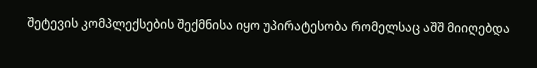შეტევის კომპლექსების შექმნისა იყო უპირატესობა რომელსაც აშშ მიიღებდა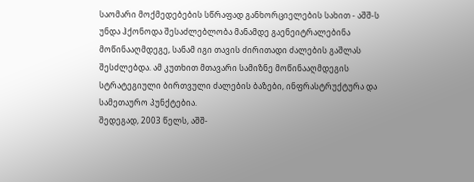საომარი მოქმედებების სწრაფად განხორციელების სახით - აშშ-ს უნდა ჰქონოდა შესაძლებლობა მანამდე გაენეიტრალებინა მოწინააღმდეგე, სანამ იგი თავის ძირითადი ძალების გაშლას შესძლებდა. ამ კუთხით მთავარი სამიზნე მოწინააღმდეგის სტრატეგიული ბირთვული ძალების ბაზები, ინფრასტრუქტურა და სამეთაურო პუნქტებია.
შედეგად, 2003 წელს, აშშ-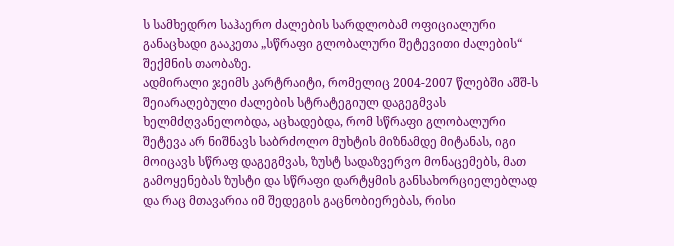ს სამხედრო საჰაერო ძალების სარდლობამ ოფიციალური განაცხადი გააკეთა „სწრაფი გლობალური შეტევითი ძალების“ შექმნის თაობაზე.
ადმირალი ჯეიმს კარტრაიტი, რომელიც 2004-2007 წლებში აშშ-ს შეიარაღებული ძალების სტრატეგიულ დაგეგმვას ხელმძღვანელობდა, აცხადებდა, რომ სწრაფი გლობალური შეტევა არ ნიშნავს საბრძოლო მუხტის მიზნამდე მიტანას, იგი მოიცავს სწრაფ დაგეგმვას, ზუსტ სადაზვერვო მონაცემებს, მათ გამოყენებას ზუსტი და სწრაფი დარტყმის განსახორციელებლად და რაც მთავარია იმ შედეგის გაცნობიერებას, რისი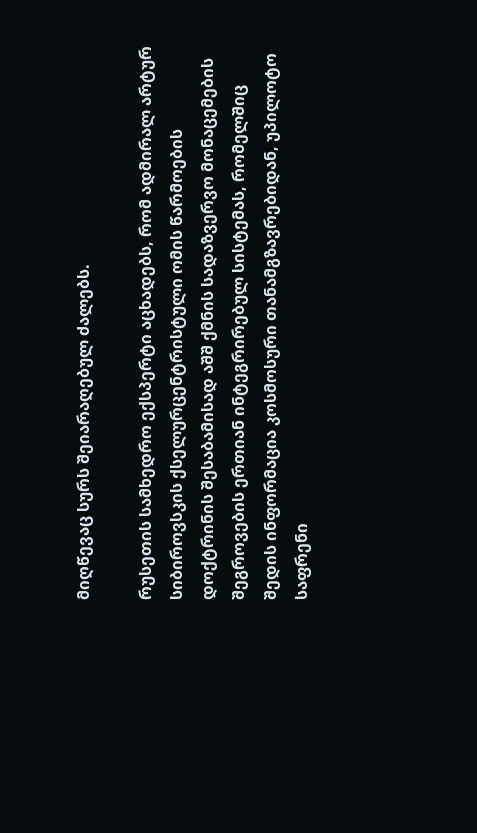მიღწევაც სურს შეიარაღებულ ძალებს.

რუსეთის სამხედრო ექსპერტი აცხადებს, რომ ადმირალ არტურ სიბიროვსკის ქსელურცენტრისტული ომის წარმოების დოქტრინის შესაბამისად აშშ ქმნის სადაზვერვო მონაცემების შეგროვების ერთიან ინტეგრირებულ სისტემას, რომელშიც შედის ინფორმაცია კოსმოსური თანამგზავრებიდან, უპილოტო საფრენი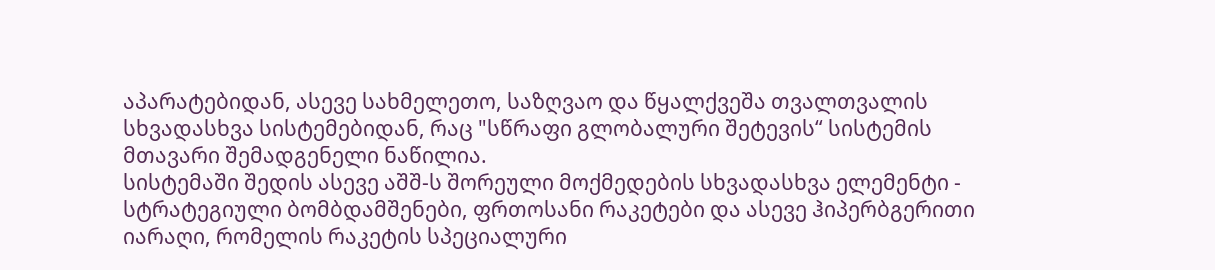აპარატებიდან, ასევე სახმელეთო, საზღვაო და წყალქვეშა თვალთვალის სხვადასხვა სისტემებიდან, რაც "სწრაფი გლობალური შეტევის“ სისტემის მთავარი შემადგენელი ნაწილია.
სისტემაში შედის ასევე აშშ-ს შორეული მოქმედების სხვადასხვა ელემენტი - სტრატეგიული ბომბდამშენები, ფრთოსანი რაკეტები და ასევე ჰიპერბგერითი იარაღი, რომელის რაკეტის სპეციალური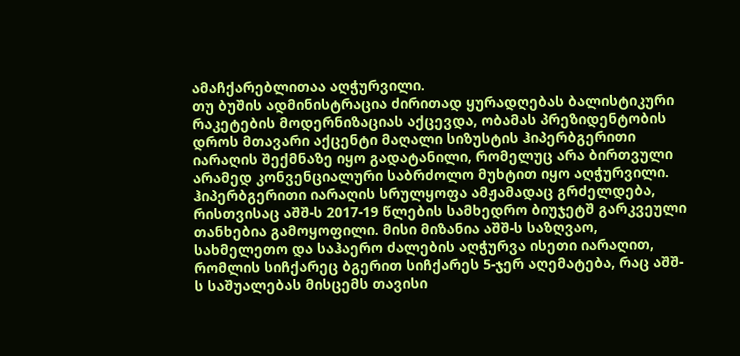ამაჩქარებლითაა აღჭურვილი.
თუ ბუშის ადმინისტრაცია ძირითად ყურადღებას ბალისტიკური რაკეტების მოდერნიზაციას აქცევდა, ობამას პრეზიდენტობის დროს მთავარი აქცენტი მაღალი სიზუსტის ჰიპერბგერითი იარაღის შექმნაზე იყო გადატანილი, რომელუც არა ბირთვული არამედ კონვენციალური საბრძოლო მუხტით იყო აღჭურვილი.
ჰიპერბგერითი იარაღის სრულყოფა ამჟამადაც გრძელდება, რისთვისაც აშშ-ს 2017-19 წლების სამხედრო ბიუჯეტშ გარკვეული თანხებია გამოყოფილი. მისი მიზანია აშშ-ს საზღვაო, სახმელეთო და საჰაერო ძალების აღჭურვა ისეთი იარაღით, რომლის სიჩქარეც ბგერით სიჩქარეს 5-ჯერ აღემატება, რაც აშშ-ს საშუალებას მისცემს თავისი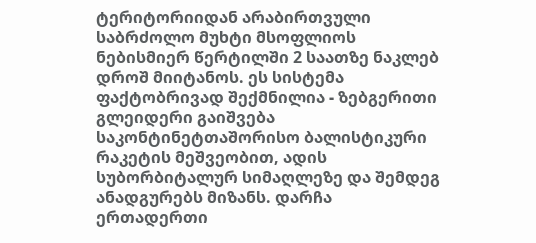ტერიტორიიდან არაბირთვული საბრძოლო მუხტი მსოფლიოს ნებისმიერ წერტილში 2 საათზე ნაკლებ დროშ მიიტანოს. ეს სისტემა ფაქტობრივად შექმნილია - ზებგერითი გლეიდერი გაიშვება საკონტინეტთაშორისო ბალისტიკური რაკეტის მეშვეობით, ადის სუბორბიტალურ სიმაღლეზე და შემდეგ ანადგურებს მიზანს. დარჩა ერთადერთი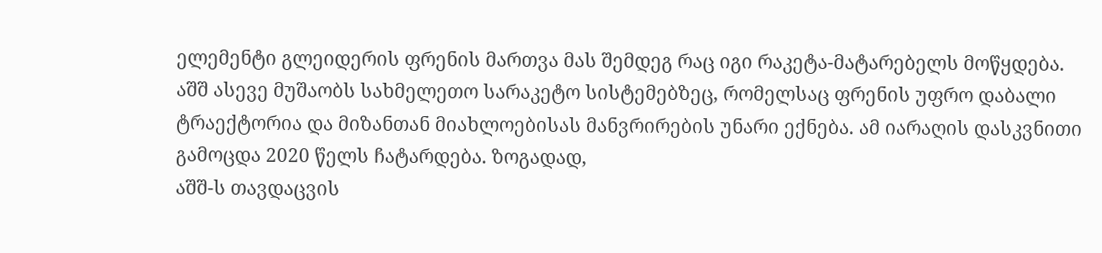ელემენტი გლეიდერის ფრენის მართვა მას შემდეგ რაც იგი რაკეტა-მატარებელს მოწყდება.
აშშ ასევე მუშაობს სახმელეთო სარაკეტო სისტემებზეც, რომელსაც ფრენის უფრო დაბალი ტრაექტორია და მიზანთან მიახლოებისას მანვრირების უნარი ექნება. ამ იარაღის დასკვნითი გამოცდა 2020 წელს ჩატარდება. ზოგადად,
აშშ-ს თავდაცვის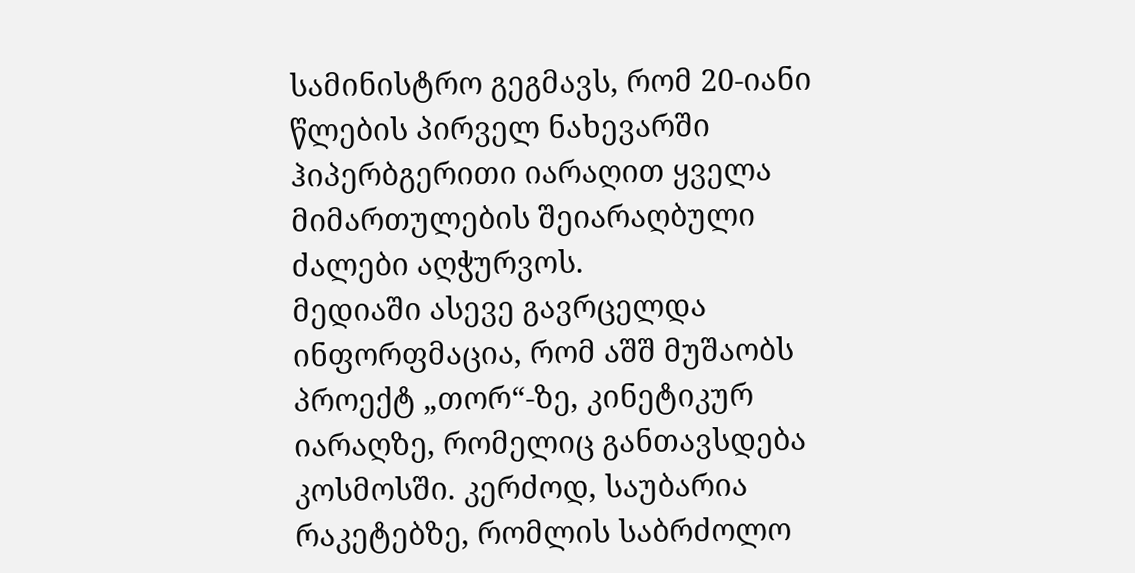სამინისტრო გეგმავს, რომ 20-იანი წლების პირველ ნახევარში ჰიპერბგერითი იარაღით ყველა მიმართულების შეიარაღბული ძალები აღჭურვოს.
მედიაში ასევე გავრცელდა ინფორფმაცია, რომ აშშ მუშაობს პროექტ „თორ“-ზე, კინეტიკურ იარაღზე, რომელიც განთავსდება კოსმოსში. კერძოდ, საუბარია რაკეტებზე, რომლის საბრძოლო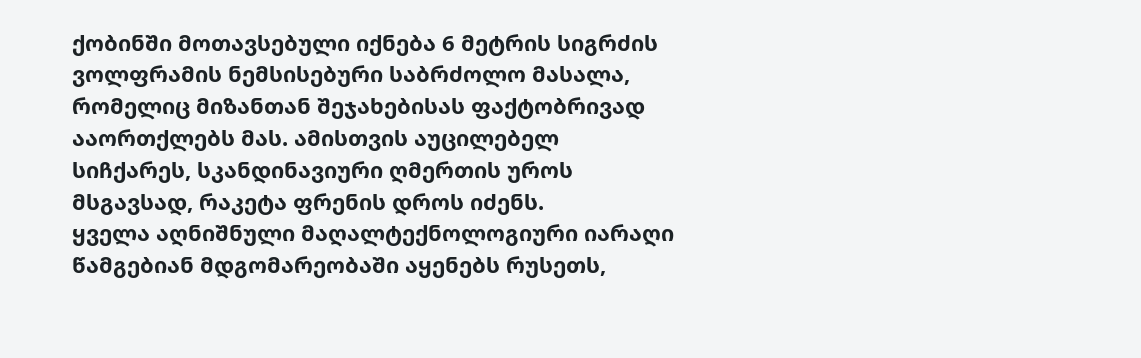ქობინში მოთავსებული იქნება 6 მეტრის სიგრძის ვოლფრამის ნემსისებური საბრძოლო მასალა, რომელიც მიზანთან შეჯახებისას ფაქტობრივად ააორთქლებს მას. ამისთვის აუცილებელ სიჩქარეს, სკანდინავიური ღმერთის უროს მსგავსად, რაკეტა ფრენის დროს იძენს.
ყველა აღნიშნული მაღალტექნოლოგიური იარაღი წამგებიან მდგომარეობაში აყენებს რუსეთს,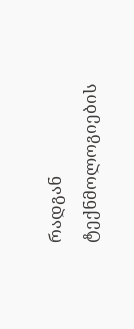რადგან ტექნმოლოგიების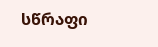სწრაფი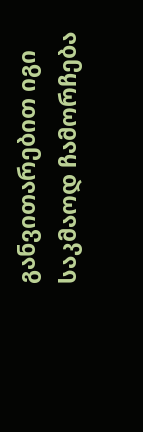განვითარებით იგი საკმაოდ ჩამორჩება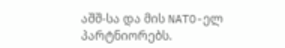აშშ-სა და მის NATO-ელ პარტნიორებს.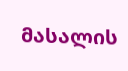მასალის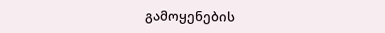გამოყენების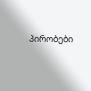პირობები